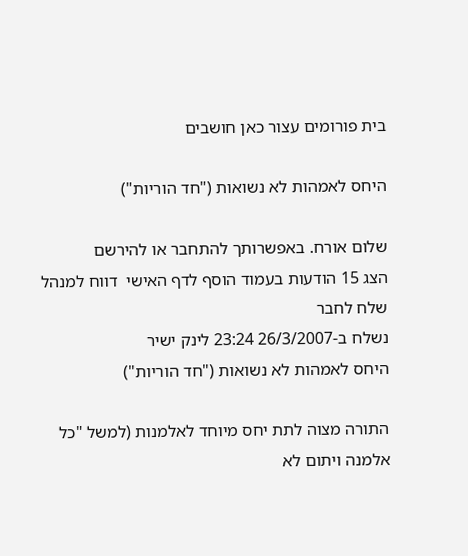בית פורומים עצור כאן חושבים

היחס לאמהות לא נשואות ("חד הוריות")

שלום אורח. באפשרותך להתחבר או להירשם
הצג 15 הודעות בעמוד הוסף לדף האישי  דווח למנהל שלח לחבר
נשלח ב-26/3/2007 23:24 לינק ישיר
היחס לאמהות לא נשואות ("חד הוריות")

התורה מצוה לתת יחס מיוחד לאלמנות (למשל "כל אלמנה ויתום לא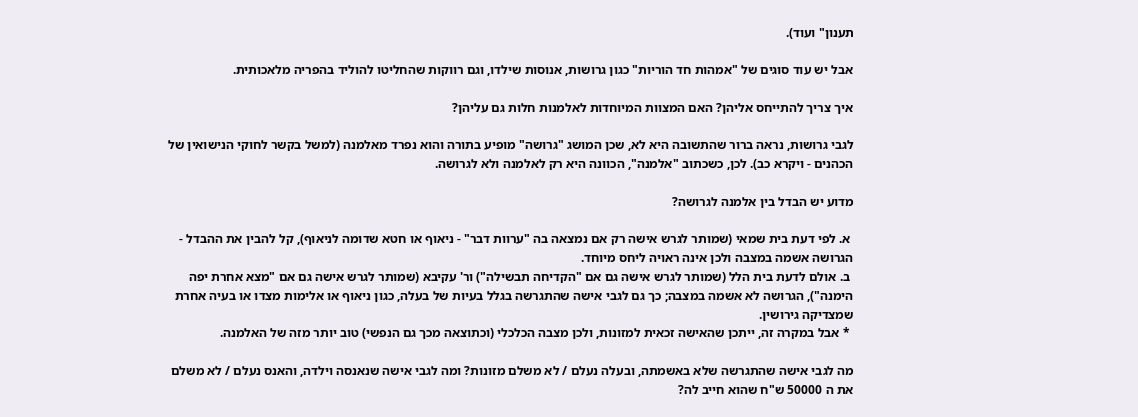תענון" ועוד).

אבל יש עוד סוגים של "אמהות חד הוריות" כגון גרושות, אנוסות שילדו, וגם רווקות שהחליטו להוליד בהפריה מלאכותית.

איך צריך להתייחס אליהן? האם המצוות המיוחדות לאלמנות חלות גם עליהן?

לגבי גרושות, נראה ברור שהתשובה היא לא, שכן המושג "גרושה" מופיע בתורה והוא נפרד מאלמנה (למשל בקשר לחוקי הנישואין של הכהנים - ויקרא כב). לכן, כשכתוב "אלמנה", הכוונה היא רק לאלמנה ולא לגרושה.

מדוע יש הבדל בין אלמנה לגרושה?

 א. לפי דעת בית שמאי (שמותר לגרש אישה רק אם נמצאה בה "ערוות דבר" - ניאוף או חטא שדומה לניאוף), קל להבין את ההבדל - הגרושה אשמה במצבה ולכן אינה ראויה ליחס מיוחד.
 ב. אולם לדעת בית הלל (שמותר לגרש אישה גם אם "הקדיחה תבשילה") ור' עקיבא (שמותר לגרש אישה גם אם "מצא אחרת יפה הימנה"), הגרושה לא אשמה במצבה; כך גם לגבי אישה שהתגרשה בגלל בעיות של בעלה, כגון ניאוף או אלימות מצדו או בעיה אחרת שמצדיקה גירושין.
 * אבל במקרה זה, ייתכן שהאישה זכאית למזונות, ולכן מצבה הכלכלי (וכתוצאה מכך גם הנפשי) טוב יותר מזה של האלמנה.

מה לגבי אישה שהתגרשה שלא באשמתה, ובעלה נעלם / לא משלם מזונות? ומה לגבי אישה שנאנסה וילדה, והאנס נעלם / לא משלם את ה 50000 ש"ח שהוא חייב לה?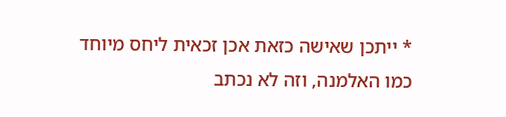* ייתכן שאישה כזאת אכן זכאית ליחס מיוחד כמו האלמנה, וזה לא נכתב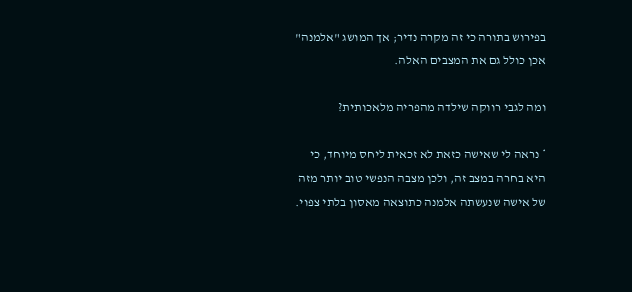בפירוש בתורה כי זה מקרה נדיר; אך המושג "אלמנה" אכן כולל גם את המצבים האלה.

ומה לגבי רווקה שילדה מהפריה מלאכותית?

* נראה לי שאישה כזאת לא זכאית ליחס מיוחד, כי היא בחרה במצב זה, ולכן מצבה הנפשי טוב יותר מזה של אישה שנעשתה אלמנה כתוצאה מאסון בלתי צפוי.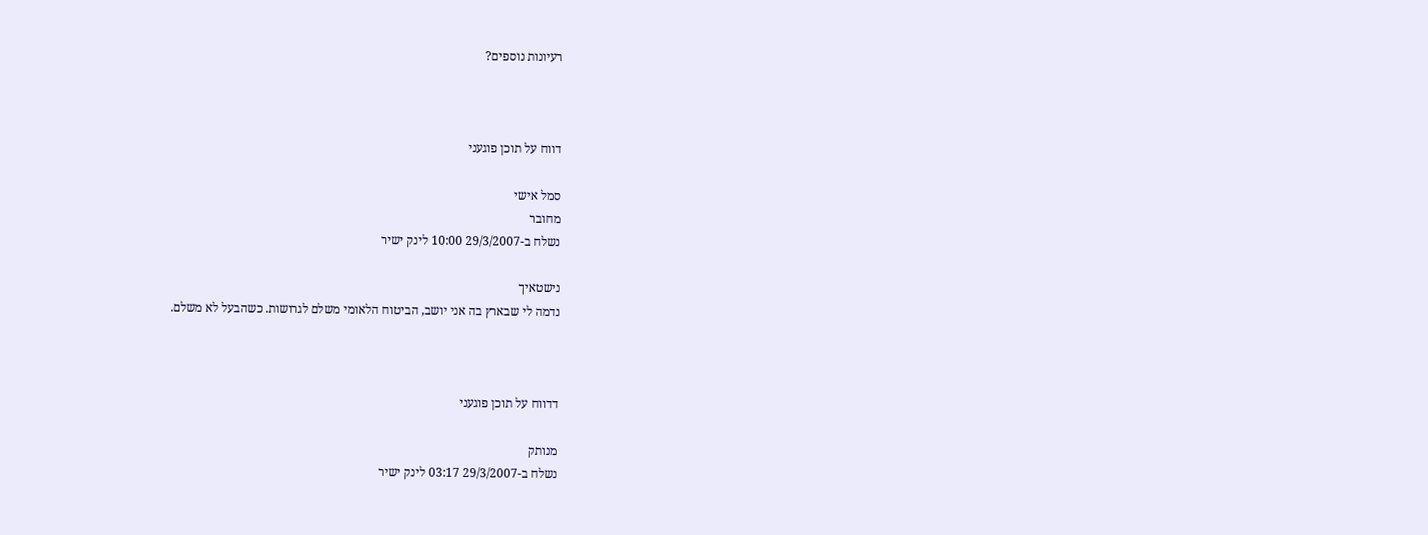רעיונות נוספים?



דווח על תוכן פוגעני

סמל אישי
מחובר
נשלח ב-29/3/2007 10:00 לינק ישיר

נישטאיך
נדמה לי שבארץ בה אני יושב, הביטוח הלאומי משלם לגרושות. כשהבעל לא משלם.



דדווח על תוכן פוגעני

מנותק
נשלח ב-29/3/2007 03:17 לינק ישיר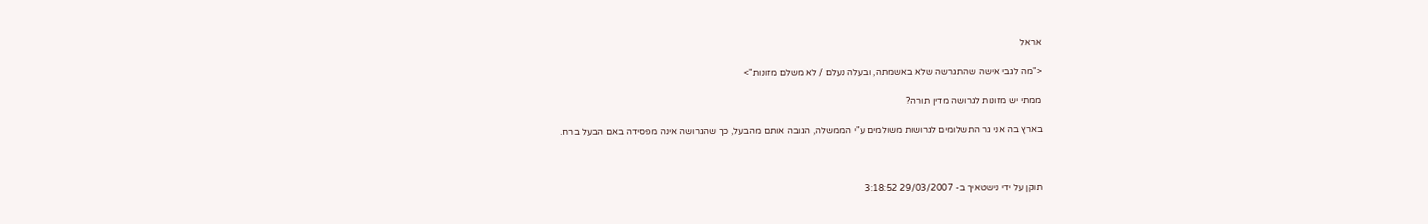אראל

<"מה לגבי אישה שהתגרשה שלא באשמתה, ובעלה נעלם / לא משלם מזונות">

ממתי יש מזונות לגרושה מדין תורה?

בארץ בה אני גר התשלומים לגרושות משולמים ע"י הממשלה, הגובה אותם מהבעל, כך שהגרושה אינה מפסידה באם הבעל ברח.



תוקן על ידי נישטאיך ב- 29/03/2007 3:18:52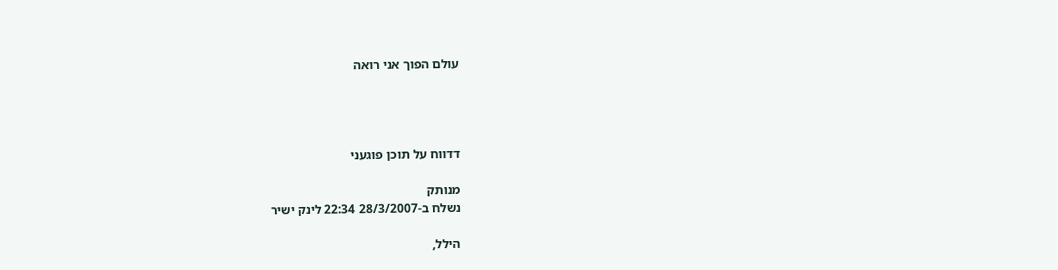עולם הפוך אני רואה




דדווח על תוכן פוגעני

מנותק
נשלח ב-28/3/2007 22:34 לינק ישיר

הילל,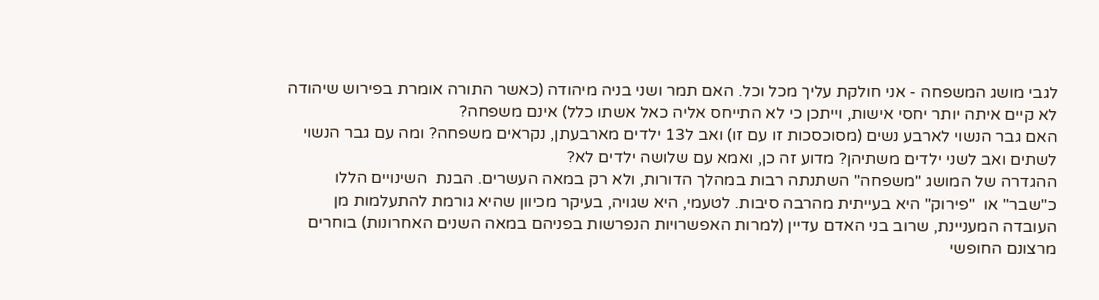לגבי מושג המשפחה - אני חולקת עליך מכל וכל. האם תמר ושני בניה מיהודה (כאשר התורה אומרת בפירוש שיהודה לא קיים איתה יותר יחסי אישות, וייתכן כי לא התייחס אליה כאל אשתו כלל) אינם משפחה?
האם גבר הנשוי לארבע נשים (מסוכסכות זו עם זו) ואב ל13 ילדים מארבעתן, נקראים משפחה? ומה עם גבר הנשוי לשתים ואב לשני ילדים משתיהן? מדוע זה כן, ואמא עם שלושה ילדים לא?
ההגדרה של המושג "משפחה" השתנתה רבות במהלך הדורות, ולא רק במאה העשרים. הבנת  השינויים הללו כ"שבר" או  "פירוק" היא בעייתית מהרבה סיבות. לטעמי, היא שגויה, בעיקר מכיוון שהיא גורמת להתעלמות מן העובדה המעניינת, שרוב בני האדם עדיין (למרות האפשרויות הנפרשות בפניהם במאה השנים האחרונות) בוחרים מרצונם החופשי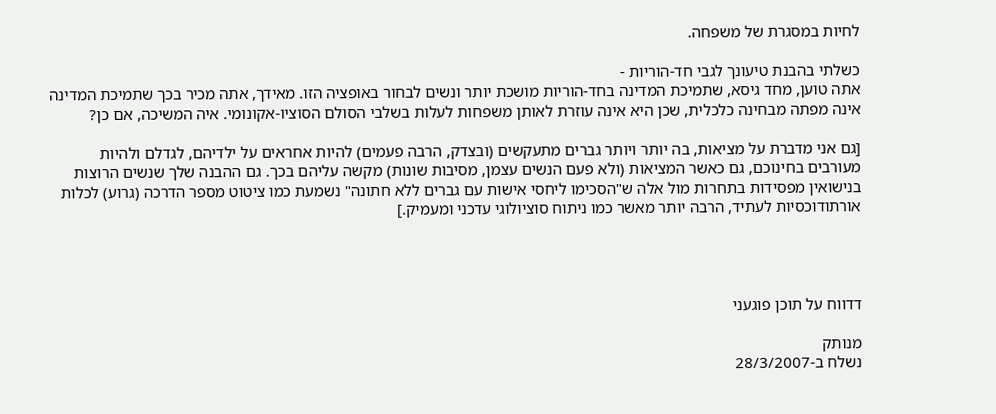לחיות במסגרת של משפחה.

כשלתי בהבנת טיעונך לגבי חד-הוריות -
אתה טוען, מחד גיסא, שתמיכת המדינה בחד-הוריות מושכת יותר ונשים לבחור באופציה הזו. מאידך, אתה מכיר בכך שתמיכת המדינה אינה מפתה מבחינה כלכלית, שכן היא אינה עוזרת לאותן משפחות לעלות בשלבי הסולם הסוציו-אקונומי. איה המשיכה, אם כן?

[גם אני מדברת על מציאות, בה יותר ויותר גברים מתעקשים (ובצדק, הרבה פעמים) להיות אחראים על ילדיהם, לגדלם ולהיות מעורבים בחינוכם, גם כאשר המציאות (ולא פעם הנשים עצמן, מסיבות שונות) מקשה עליהם בכך. גם ההבנה שלך שנשים הרוצות בנישואין מפסידות בתחרות מול אלה ש"הסכימו ליחסי אישות עם גברים ללא חתונה" נשמעת כמו ציטוט מספר הדרכה (גרוע) לכלות אורתודוכסיות לעתיד, הרבה יותר מאשר כמו ניתוח סוציולוגי עדכני ומעמיק.]




דדווח על תוכן פוגעני

מנותק
נשלח ב-28/3/2007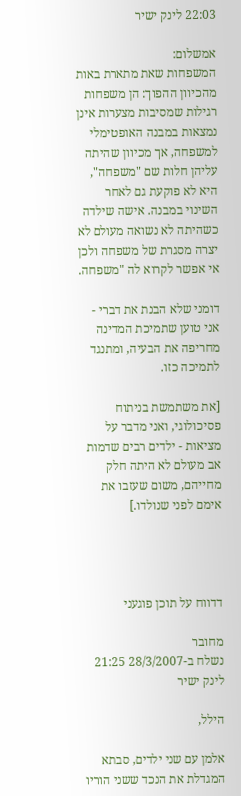22:03 לינק ישיר

אמשלום:
המשפחות שאת מתארת באות מהכיוון ההפוך: הן משפחות רגילות שמסיבות מצערות אינן נמצאות במבנה האופטימלי למשפחה, אך מכיוון שהיתה עליהן חלות שם "משפחה", היא לא פוקעת גם לאחר השינוי במבנה. אישה שילדה כשהיתה לא נשואה מעולם לא יצרה מסגרת של משפחה ולכן אי אפשר לקרוא לה "משפחה.

דומני שלא הבנת את דברי - אני טוען שתמיכת המדינה מחריפה את הבעיה, ומתנגד לתמיכה כזו.

[את משתמשת בניתוח פסיכולוגי, ואני מדבר על מציאות - ילדים רבים שדמות אב מעולם לא היתה חלק מחייהם, משום שעזבו את אימם לפני שנולדו.]




דדווח על תוכן פוגעני

מחובר
נשלח ב-28/3/2007 21:25 לינק ישיר

הילל,

אלמן עם שני ילדים, סבתא המגדלת את הנכד ששני הוריו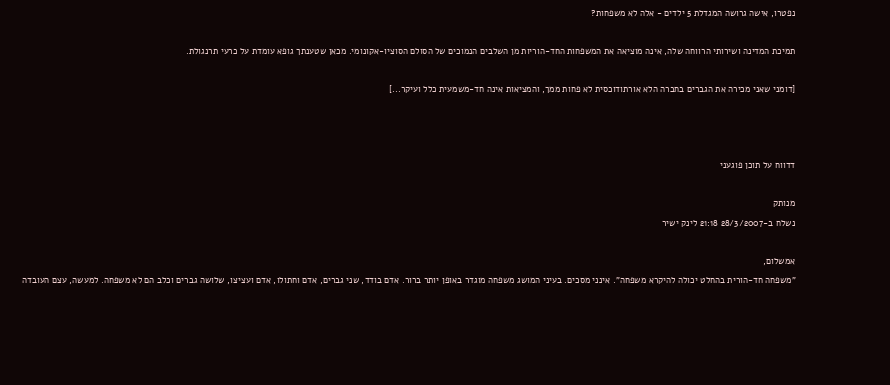נפטרו, אישה גרושה המגדלת 5 ילדים - אלה לא משפחות?

תמיכת המדינה ושירותי הרווחה שלה, אינה מוציאה את המשפחות החד-הוריות מן השלבים הנמוכים של הסולם הסוציו-אקונומי. מכאן שטענתך גופא עומדת על כרעי תרנגולת.

[דומני שאני מכירה את הגברים בחברה הלא אורתודוכסית לא פחות ממך, והמציאות אינה חד-משמעית כלל ועיקר...]



דדווח על תוכן פוגעני

מנותק
נשלח ב-28/3/2007 21:18 לינק ישיר

אמשלום,
"משפחה חד-הורית בהחלט יכולה להיקרא משפחה". אינני מסכים. בעיני המושג משפחה מוגדר באופן יותר ברור. אדם בודד, שני גברים, אדם וחתולו, אדם ועציצו, שלושה גברים וכלב הם לא משפחה. למעשה, עצם העובדה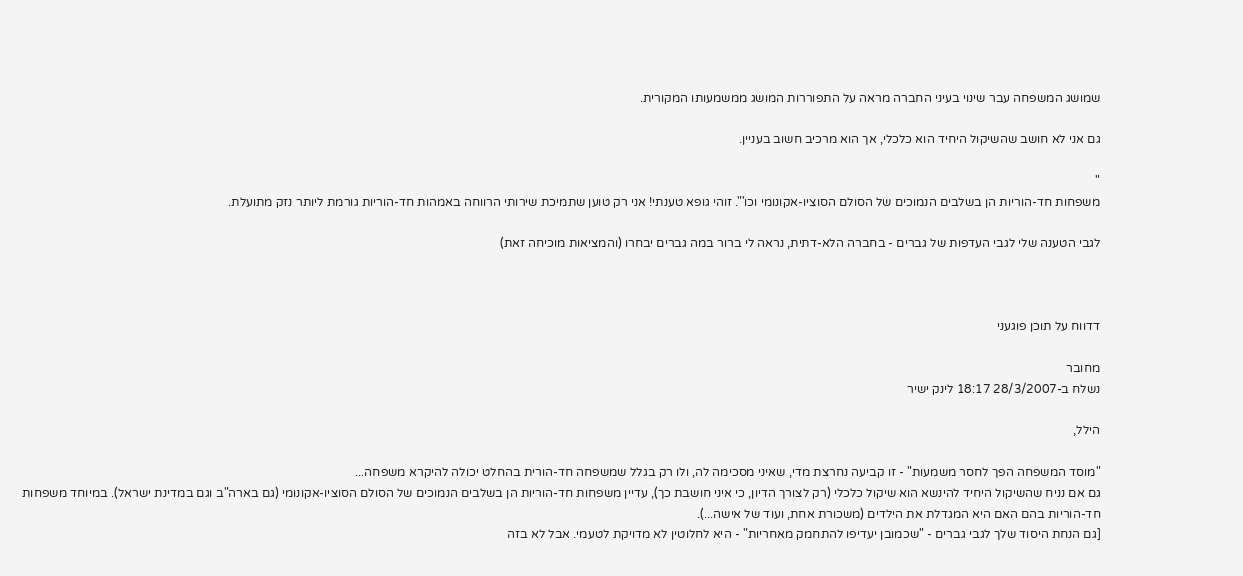שמושג המשפחה עבר שינוי בעיני החברה מראה על התפוררות המושג ממשמעותו המקורית.

גם אני לא חושב שהשיקול היחיד הוא כלכלי, אך הוא מרכיב חשוב בעניין.

"
משפחות חד-הוריות הן בשלבים הנמוכים של הסולם הסוציו-אקונומי וכו'". זוהי גופא טענתי! אני רק טוען שתמיכת שירותי הרווחה באמהות חד-הוריות גורמת ליותר נזק מתועלת.

לגבי הטענה שלי לגבי העדפות של גברים - בחברה הלא-דתית, נראה לי ברור במה גברים יבחרו (והמציאות מוכיחה זאת)



דדווח על תוכן פוגעני

מחובר
נשלח ב-28/3/2007 18:17 לינק ישיר

הילל,

"מוסד המשפחה הפך לחסר משמעות" - זו קביעה נחרצת מדי, שאיני מסכימה לה, ולו רק בגלל שמשפחה חד-הורית בהחלט יכולה להיקרא משפחה...
גם אם נניח שהשיקול היחיד להינשא הוא שיקול כלכלי (רק לצורך הדיון, כי איני חושבת כך), עדיין משפחות חד-הוריות הן בשלבים הנמוכים של הסולם הסוציו-אקונומי (גם בארה"ב וגם במדינת ישראל). במיוחד משפחות חד-הוריות בהם האם היא המגדלת את הילדים (משכורת אחת, ועוד של אישה...).
[גם הנחת היסוד שלך לגבי גברים - "שכמובן יעדיפו להתחמק מאחריות" - היא לחלוטין לא מדויקת לטעמי. אבל לא בזה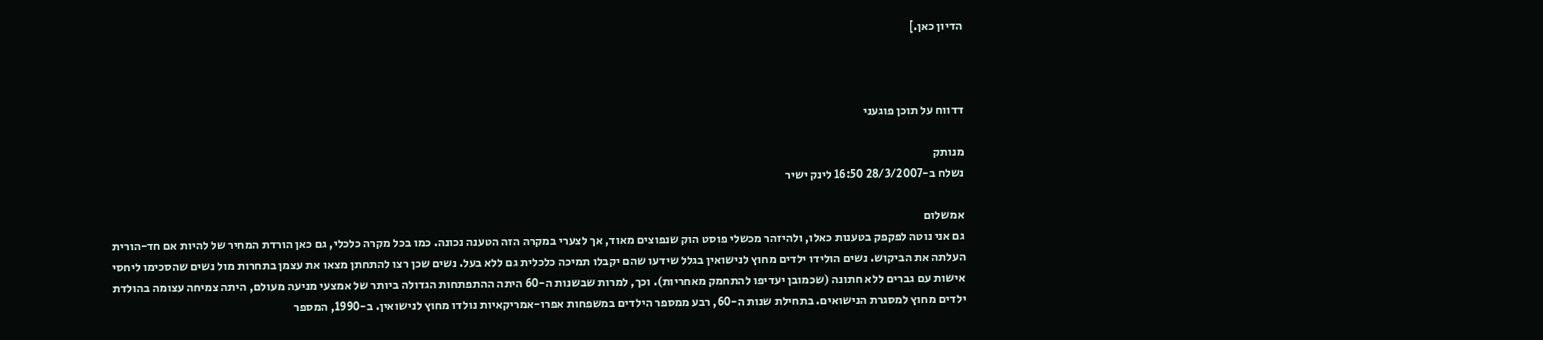הדיון כאן.]



דדווח על תוכן פוגעני

מנותק
נשלח ב-28/3/2007 16:50 לינק ישיר

אמשלום
גם אני נוטה לפקפק בטענות כאלו, ולהיזהר מכשלי פוסט הוק שנפוצים מאוד, אך לצערי במקרה הזה הטענה נכונה. כמו בכל מקרה כלכלי, גם כאן הורדת המחיר של להיות אם חד-הורית העלתה את הביקוש. נשים הולידו ילדים מחוץ לנישואין בגלל שידעו שהם יקבלו תמיכה כלכלית גם ללא בעל. נשים שכן רצו להתחתן מצאו את עצמן בתחרות מול נשים שהסכימו ליחסי אישות עם גברים ללא חתונה (שכמובן יעדיפו להתחמק מאחריות). וכך, למרות שבשנות ה-60 היתה ההתפתחות הגדולה ביותר של אמצעי מניעה מעולם, היתה צמיחה עצומה בהולדת ילדים מחוץ למסגרת הנישואים. בתחילת שנות ה-60, רבע ממספר הילדים במשפחות אפרו-אמריקאיות נולדו מחוץ לנישואין. ב-1990, המספר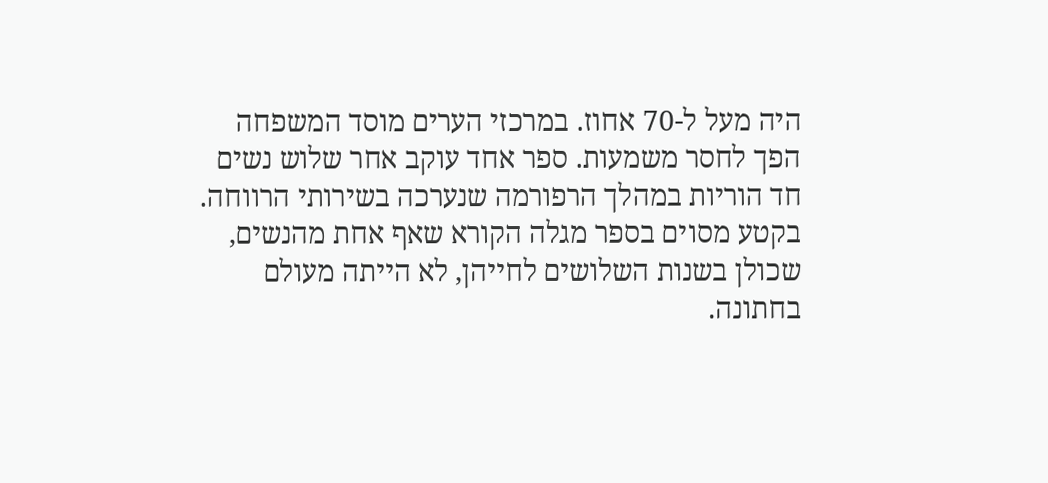היה מעל ל-70 אחוז. במרכזי הערים מוסד המשפחה הפך לחסר משמעות. ספר אחד עוקב אחר שלוש נשים חד הוריות במהלך הרפורמה שנערכה בשירותי הרווחה. בקטע מסוים בספר מגלה הקורא שאף אחת מהנשים, שכולן בשנות השלושים לחייהן, לא הייתה מעולם בחתונה.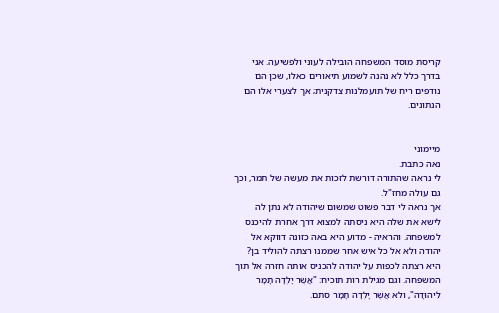קריסת מוסד המשפחה הובילה לעוני ולפשיעה. אני בדרך כלל לא נהנה לשמוע תיאורים כאלו, שכן הם נודפים ריח של תועמלנות צדקנית; אך לצערי אלו הם הנתונים.


מיימוני
נאה כתבת.
לי נראה שהתורה דורשת לזכות את מעשה של תמר, וכך גם עולה מחז"ל.
אך נראה לי דבר פשוט שמשום שיהודה לא נתן לה לישא את שלה היא ניסתה למצוא דרך אחרת להיכנס למשפחה. והראיה - מדוע היא באה כזונה דווקא אל יהודה ולא אל כל איש אחר שממנו רצתה להוליד בן? היא רצתה לכפות על יהודה להכניס אותה חזרה אל תוך המשפחה. וגם מגילת רות תוכיח: "אֲשֶׁר יָלְדָה תָמָר לִיהוּדָה", ולא אֲשֶׁר יָלְדָה תָמָר סתם.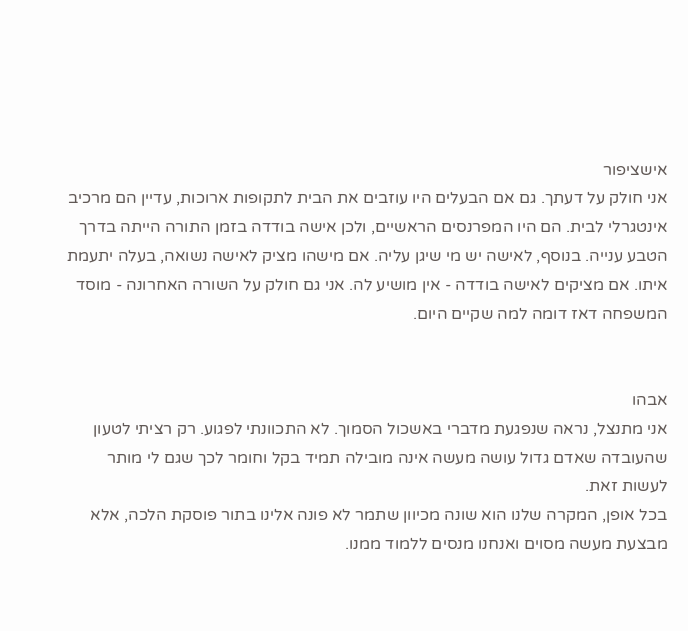אישציפור
אני חולק על דעתך. גם אם הבעלים היו עוזבים את הבית לתקופות ארוכות, עדיין הם מרכיב אינטגרלי לבית. הם היו המפרנסים הראשיים, ולכן אישה בודדה בזמן התורה הייתה בדרך הטבע ענייה. בנוסף, לאישה יש מי שיגן עליה. אם מישהו מציק לאישה נשואה, בעלה יתעמת איתו. אם מציקים לאישה בודדה - אין מושיע לה. אני גם חולק על השורה האחרונה - מוסד המשפחה דאז דומה למה שקיים היום.


אבהו
אני מתנצל, נראה שנפגעת מדברי באשכול הסמוך. לא התכוונתי לפגוע. רק רציתי לטעון שהעובדה שאדם גדול עושה מעשה אינה מובילה תמיד בקל וחומר לכך שגם לי מותר לעשות זאת.
בכל אופן, המקרה שלנו הוא שונה מכיוון שתמר לא פונה אלינו בתור פוסקת הלכה, אלא מבצעת מעשה מסוים ואנחנו מנסים ללמוד ממנו.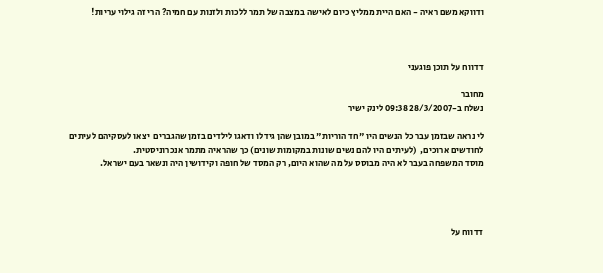ודווקא משם ראיה - האם היית ממליץ כיום לאישה במצבה של תמר ללכות ולזנות עם חמיה? הרי זה גילוי עריות!



דדווח על תוכן פוגעני

מחובר
נשלח ב-28/3/2007 09:38 לינק ישיר

לי נראה שבזמן עבר כל הנשים היו "חד הוריות" במובן שהן גידלו ודאגו לילדים בזמן שהגברים  יצאו לעסקיהם לעיתים לחודשים ארוכים,  (לעיתים היו להם נשים שונות במקומות שונים) כך שהראיה מתמר אנכרוניסטית.
מוסד המשפחה בעבר לא היה מבוסס על מה שהוא היום, רק המסד של חופה וקידושין היה ונשאר בעם ישראל.




דדווח על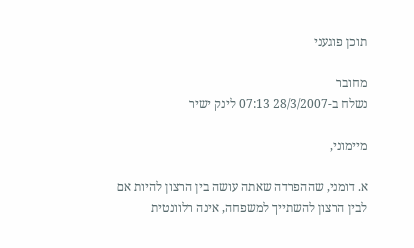תוכן פוגעני

מחובר
נשלח ב-28/3/2007 07:13 לינק ישיר

מיימוני,

א. דומני, שההפרדה שאתה עושה בין הרצון להיות אם לבין הרצון להשתייך למשפחה, אינה רלוונטית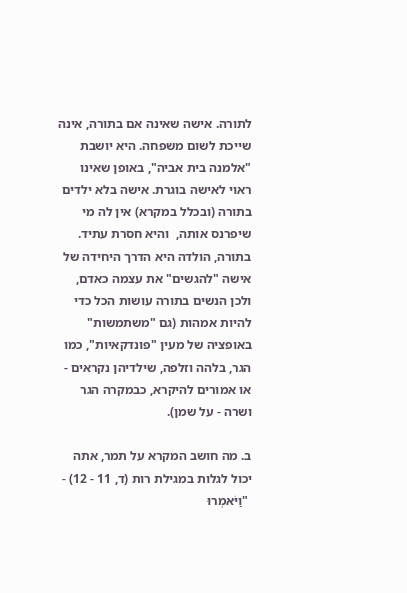לתורה. אישה שאינה אם בתורה, אינה שייכת לשום משפחה. היא יושבת "אלמנה בית אביה", באופן שאינו ראוי לאישה בוגרת. אישה בלא ילדים בתורה (ובכלל במקרא) אין לה מי שיפרנס אותה,  והיא חסרת עתיד. בתורה, הולדה היא הדרך היחידה של אישה "להגשים" את עצמה כאדם, ולכן הנשים בתורה עושות הכל כדי להיות אמהות (גם "משתמשות" באופציה של מעין "פונדקאיות", כמו הגר, בלהה וזלפה, שילדיהן נקראים - או אמורים להיקרא, כבמקרה הגר ושרה - על שמן).

ב. מה חושב המקרא על תמר, אתה יכול לגלות במגילת רות (ד, 11 - 12) -
 "וַיֹּאמְרוּ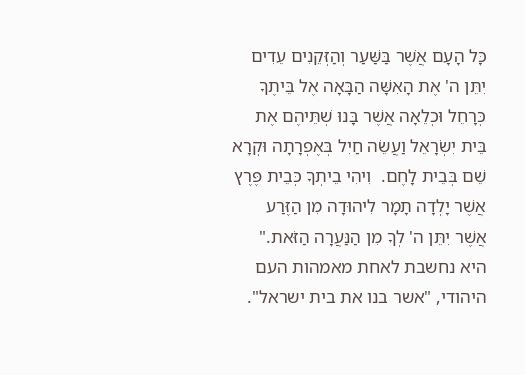כָּל הָעָם אֲשֶׁר בַּשַּׁעַר וְהַזְּקֵנִים עֵדִים יִתֵּן ה' אֶת הָאִשָּׁה הַבָּאָה אֶל בֵּיתֶךָ כְּרָחֵל וּכְלֵאָה אֲשֶׁר בָּנוּ שְׁתֵּיהֶם אֶת בֵּית יִשְׂרָאֵל וַעֲשֵׂה חַיִל בְּאֶפְרָתָה וּקְרָא שֵׁם בְּבֵית לָחֶם.  וִיהִי בֵיתְךָ כְּבֵית פֶּרֶץ אֲשֶׁר יָלְדָה תָמָר לִיהוּדָה מִן הַזֶּרַע אֲשֶׁר יִתֵּן ה' לְךָ מִן הַנַּעֲרָה הַזֹּאת."
היא נחשבת לאחת מאמהות העם היהודי, "אשר בנו את בית ישראל".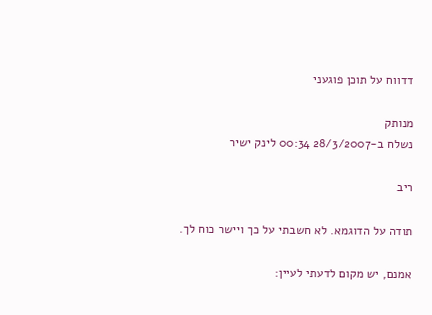דדווח על תוכן פוגעני

מנותק
נשלח ב-28/3/2007 00:34 לינק ישיר

ריב

תודה על הדוגמא. לא חשבתי על כך ויישר כוח לך.

אמנם, יש מקום לדעתי לעיין: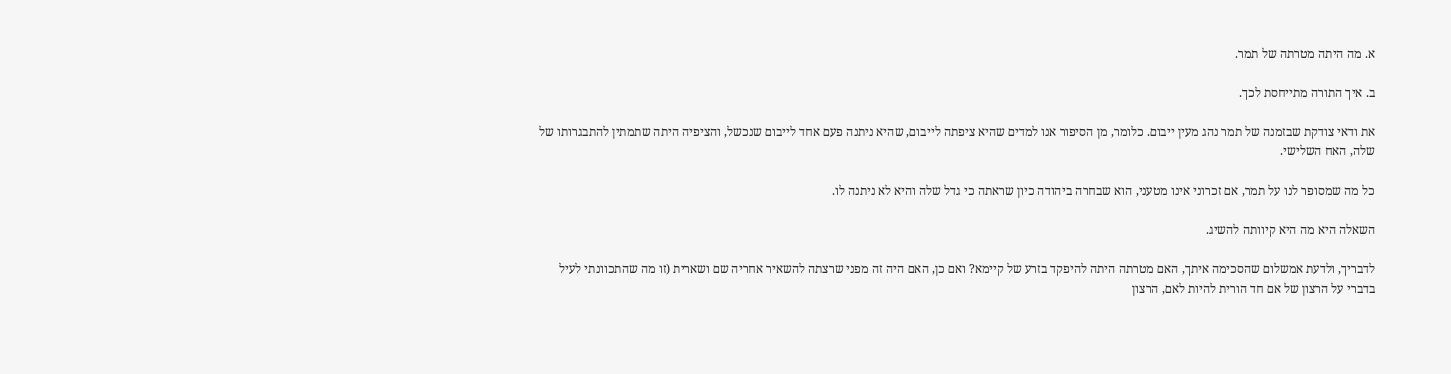א. מה היתה מטרתה של תמר.

ב. איך התורה מתייחסת לכך.

את ודאי צודקת שבזמנה של תמר נהג מעין ייבום. כלומר, מן הסיפור אנו למדים שהיא ציפתה לייבום, שהיא ניתנה פעם אחד לייבום שנכשל, והציפיה היתה שתמתין להתבגרותו של שלה, האח השלישי.

כל מה שמסופר לנו על תמר, אם זכרוני אינו מטעני, הוא שבחרה ביהודה כיון שראתה כי גדל שלה והיא לא ניתנה לו.

השאלה היא מה היא קיוותה להשיג.

לדבריך, ולדעת אמשלום שהסכימה איתך, האם מטרתה היתה להיפקד בזרע של קיימא? ואם כן, האם היה זה מפני שרצתה להשאיר אחריה שם ושארית (זו מה שהתכוונתי לעיל בדברי על הרצון של אם חד הורית להיות לאם, הרצון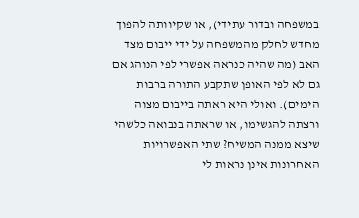במשפחה ובדור עתידי), או שקיוותה להפוך מחדש לחלק מהמשפחה על ידי ייבום מצד האב (מה שהיה כנראה אפשרי לפי הנוהג אם גם לא לפי האופן שתקבע התורה ברבות הימים). ואולי היא ראתה בייבום מצוה ורצתה להגשימו, או שראתה בנבואה כלשהי שיצא ממנה המשיח? שתי האפשרויות האחרונות אינן נראות לי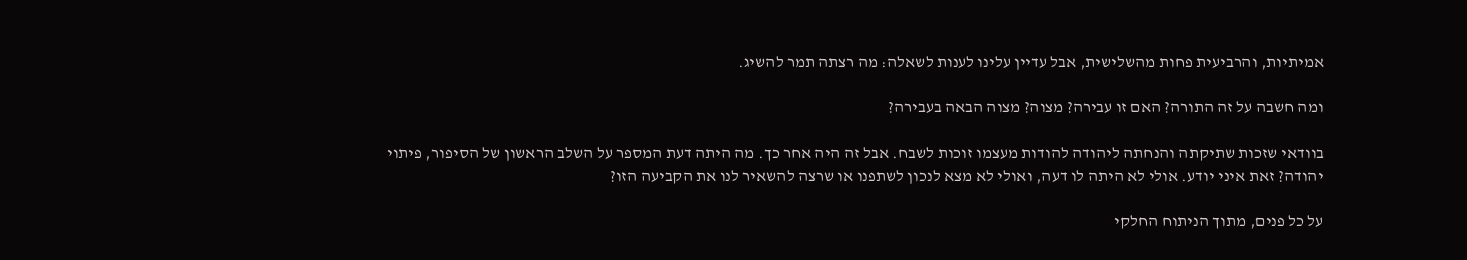אמיתיות, והרביעית פחות מהשלישית, אבל עדיין עלינו לענות לשאלה: מה רצתה תמר להשיג.

ומה חשבה על זה התורה? האם זו עבירה? מצוה? מצוה הבאה בעבירה?

בוודאי שזכות שתיקתה והנחתה ליהודה להודות מעצמו זוכות לשבח. אבל זה היה אחר כך. מה היתה דעת המספר על השלב הראשון של הסיפור, פיתוי יהודה? זאת איני יודע. אולי לא היתה לו דעה, ואולי לא מצא לנכון לשתפנו או שרצה להשאיר לנו את הקביעה הזו?

על כל פנים, מתוך הניתוח החלקי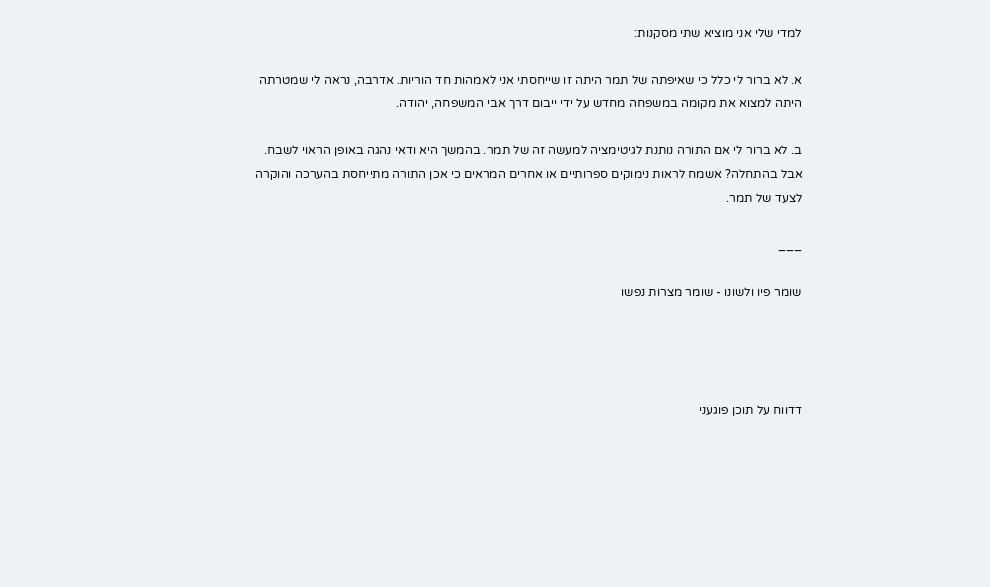למדי שלי אני מוציא שתי מסקנות:

א. לא ברור לי כלל כי שאיפתה של תמר היתה זו שייחסתי אני לאמהות חד הוריות. אדרבה, נראה לי שמטרתה היתה למצוא את מקומה במשפחה מחדש על ידי ייבום דרך אבי המשפחה, יהודה.

ב. לא ברור לי אם התורה נותנת לגיטימציה למעשה זה של תמר. בהמשך היא ודאי נהגה באופן הראוי לשבח. אבל בהתחלה? אשמח לראות נימוקים ספרותיים או אחרים המראים כי אכן התורה מתייחסת בהערכה והוקרה לצעד של תמר.

___

שומר פיו ולשונו - שומר מצרות נפשו




דדווח על תוכן פוגעני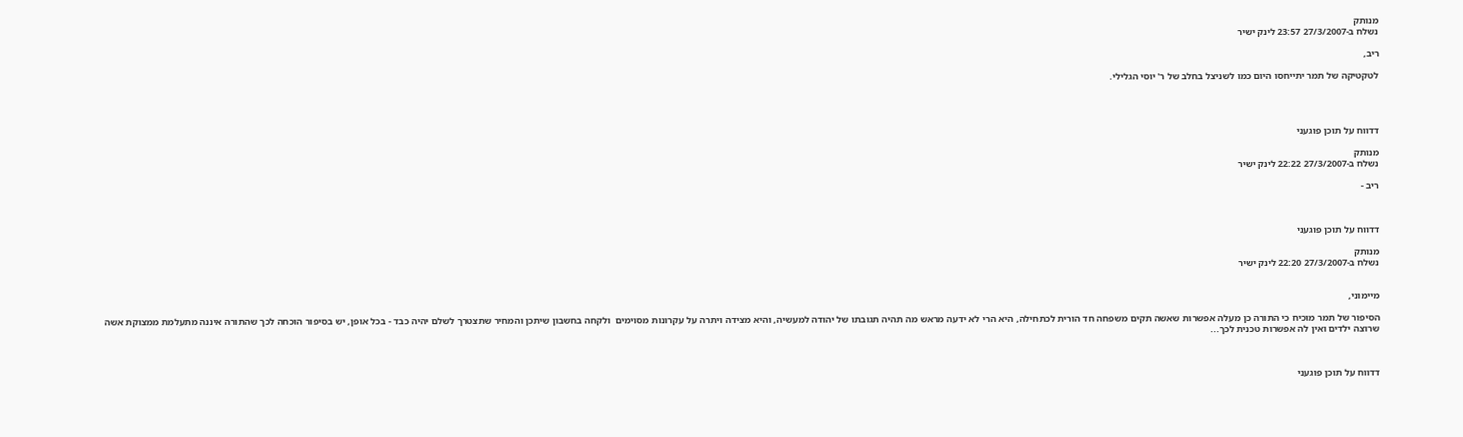מנותק
נשלח ב-27/3/2007 23:57 לינק ישיר

ריב,

לטקטיקה של תמר יתייחסו היום כמו לשניצל בחלב של ר' יוסי הגלילי.




דדווח על תוכן פוגעני

מנותק
נשלח ב-27/3/2007 22:22 לינק ישיר

ריב -



דדווח על תוכן פוגעני

מנותק
נשלח ב-27/3/2007 22:20 לינק ישיר


מיימוני,

הסיפור של תמר מוכיח כי התורה כן מעלה אפשרות שאשה תקים משפחה חד הורית לכתחילה, היא הרי לא ידעה מראש מה תהיה תגובתו של יהודה למעשיה, והיא מצידה ויתרה על עקרונות מסוימים  ולקחה בחשבון שיתכן והמחיר שתצטרך לשלם יהיה כבד - בכל אופן, יש בסיפור הוכחה לכך שהתורה איננה מתעלמת ממצוקת אשה שרוצה ילדים ואין לה אפשרות טכנית לכך...



דדווח על תוכן פוגעני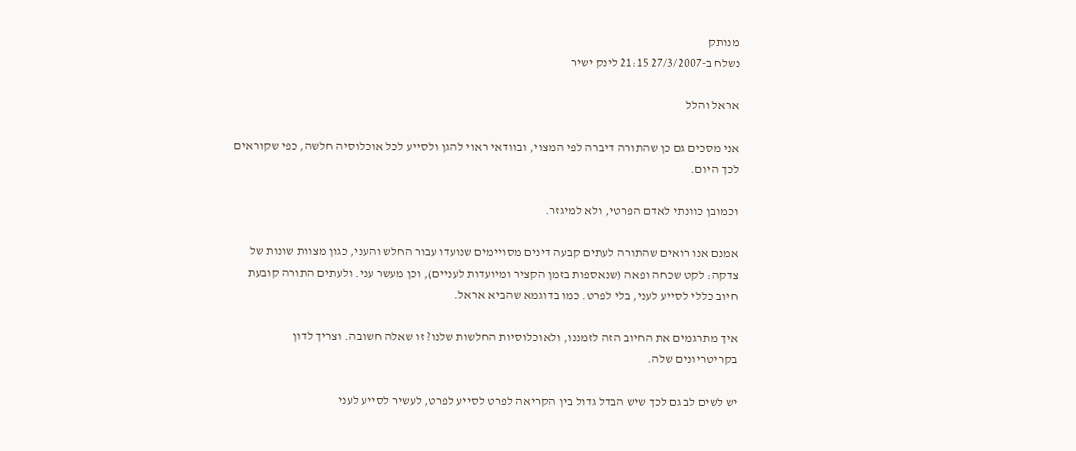מנותק
נשלח ב-27/3/2007 21:15 לינק ישיר

אראל והלל

אני מסכים גם כן שהתורה דיברה לפי המצוי, ובוודאי ראוי להגן ולסייע לכל אוכלוסיה חלשה, כפי שקוראים לכך היום.

וכמובן כוונתי לאדם הפרטי, ולא למיגזר.

אמנם אנו רואים שהתורה לעתים קבעה דינים מסויימים שנועדו עבור החלש והעני, כגון מצוות שונות של צדקה: לקט שכחה ופאה (שנאספות בזמן הקציר ומיועדות לעניים), וכן מעשר עני. ולעתים התורה קובעת חיוב כללי לסייע לעני, בלי לפרט. כמו בדוגמא שהביא אראל.

איך מתרגמים את החיוב הזה לזמננו, ולאוכלוסיות החלשות שלנו? זו שאלה חשובה. וצריך לדון בקריטריונים שלה.

יש לשים לב גם לכך שיש הבדל גדול בין הקריאה לפרט לסייע לפרט, לעשיר לסייע לעני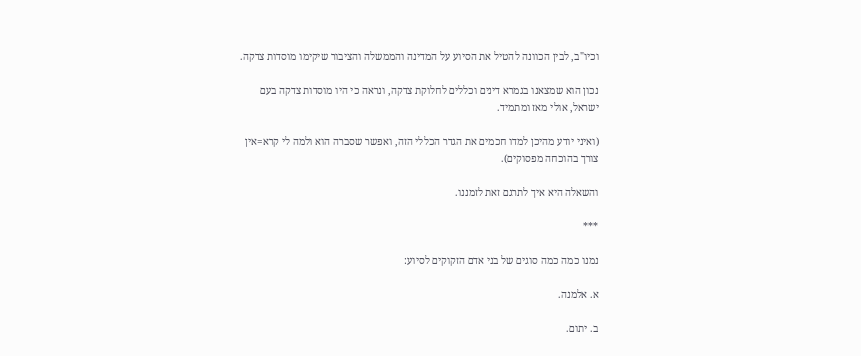וכיו"ב, לבין הכוונה להטיל את הסיוע על המדינה והממשלה והציבור שיקימו מוסדות צדקה.

נכון הוא שמצאנו בגמרא דינים וכללים לחלוקת צדקה, ונראה כי היו מוסדות צדקה בעם ישראל, אולי מאז ומתמיד.

(ואיני יודע מהיכן למדו חכמים את הגדר הכללי הזה, ואפשר שסברה הוא ולמה לי קרא=אין צורך בהוכחה מפסוקים).

והשאלה היא איך לתרגם זאת לזמננו.

***

נמנו כמה כמה סוגים של בני אדם הזקוקים לסיוע:

א. אלמנה.

ב. יתום.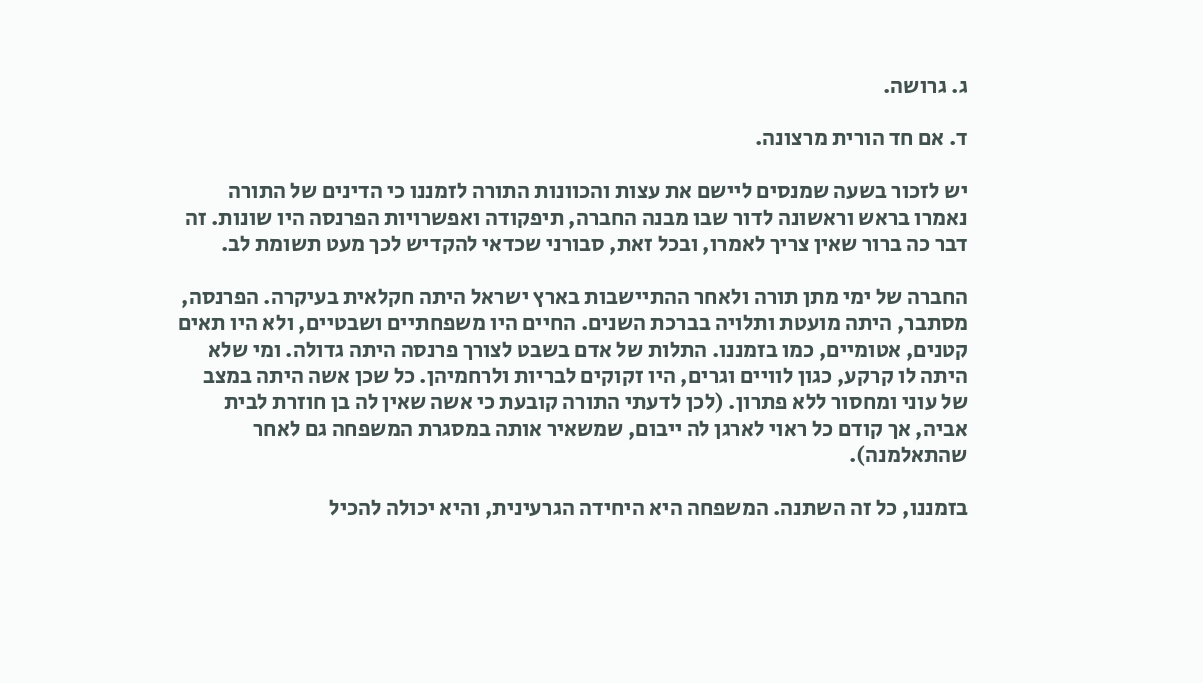ג. גרושה.

ד. אם חד הורית מרצונה.

יש לזכור בשעה שמנסים ליישם את עצות והכוונות התורה לזמננו כי הדינים של התורה נאמרו בראש וראשונה לדור שבו מבנה החברה, תיפקודה ואפשרויות הפרנסה היו שונות. זה דבר כה ברור שאין צריך לאמרו, ובכל זאת, סבורני שכדאי להקדיש לכך מעט תשומת לב.

החברה של ימי מתן תורה ולאחר ההתיישבות בארץ ישראל היתה חקלאית בעיקרה. הפרנסה, מסתבר, היתה מועטת ותלויה בברכת השנים. החיים היו משפחתיים ושבטיים, ולא היו תאים קטנים, אטומיים, כמו בזמננו. התלות של אדם בשבט לצורך פרנסה היתה גדולה. ומי שלא היתה לו קרקע, כגון לוויים וגרים, היו זקוקים לבריות ולרחמיהן. כל שכן אשה היתה במצב של עוני ומחסור ללא פתרון. (לכן לדעתי התורה קובעת כי אשה שאין לה בן חוזרת לבית אביה, אך קודם כל ראוי לארגן לה ייבום, שמשאיר אותה במסגרת המשפחה גם לאחר שהתאלמנה).

בזמננו, כל זה השתנה. המשפחה היא היחידה הגרעינית, והיא יכולה להכיל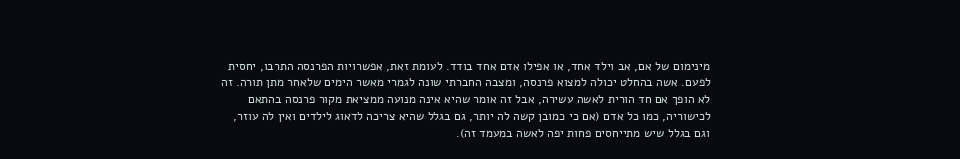מינימום של אם, אב וילד אחד, או אפילו אדם אחד בודד. לעומת זאת, אפשרויות הפרנסה התרבו, יחסית לפעם. אשה בהחלט יכולה למצוא פרנסה, ומצבה החברתי שונה לגמרי מאשר הימים שלאחר מתן תורה. זה לא הופך אם חד הורית לאשה עשירה, אבל זה אומר שהיא אינה מנועה ממציאת מקור פרנסה בהתאם לכישוריה, כמו כל אדם (אם כי כמובן קשה לה יותר, גם בגלל שהיא צריכה לדאוג לילדים ואין לה עוזר, וגם בגלל שיש מתייחסים פחות יפה לאשה במעמד זה).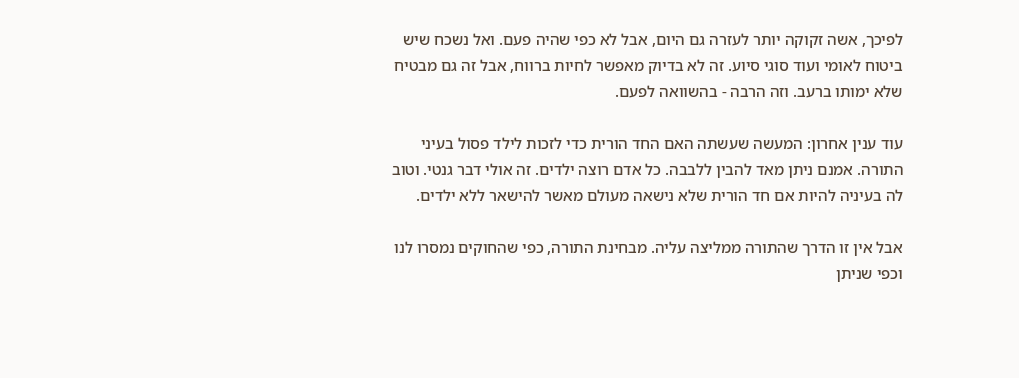לפיכך, אשה זקוקה יותר לעזרה גם היום, אבל לא כפי שהיה פעם. ואל נשכח שיש ביטוח לאומי ועוד סוגי סיוע. זה לא בדיוק מאפשר לחיות ברווח, אבל זה גם מבטיח שלא ימותו ברעב. וזה הרבה - בהשוואה לפעם.

עוד ענין אחרון: המעשה שעשתה האם החד הורית כדי לזכות לילד פסול בעיני התורה. אמנם ניתן מאד להבין ללבבה. כל אדם רוצה ילדים. זה אולי דבר גנטי. וטוב לה בעיניה להיות אם חד הורית שלא נישאה מעולם מאשר להישאר ללא ילדים.

אבל אין זו הדרך שהתורה ממליצה עליה. מבחינת התורה, כפי שהחוקים נמסרו לנו וכפי שניתן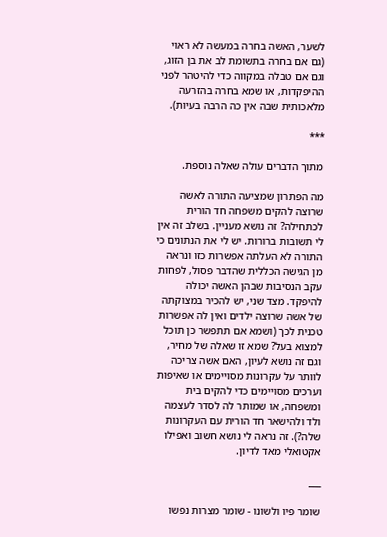לשער, האשה בחרה במעשה לא ראוי (גם אם בחרה בתשומת לב את בן הזוג, וגם אם טבלה במקווה כדי להיטהר לפני ההיפקדות, או שמא בחרה בהזרעה מלאכותית שבה אין כה הרבה בעיות).

***

מתוך הדברים עולה שאלה נוספת.

מה הפתרון שמציעה התורה לאשה שרוצה להקים משפחה חד הורית לכתחילה? זה נושא מעניין. בשלב זה אין לי תשובות ברורות. יש לי את הנתונים כי התורה לא העלתה אפשרות כזו ונראה מן הגישה הכללית שהדבר פסול, לפחות עקב הנסיבות שבהן האשה יכולה להיפקד. מצד שני, יש להכיר במצוקתה של אשה שרוצה ילדים ואין לה אפשרות טכנית לכך (ושמא אם תתפשר כן תוכל למצוא בעל? שמא זו שאלה של מחיר, וגם זה נושא לעיון, האם אשה צריכה לוותר על עקרונות מסויימים או שאיפות וערכים מסויימים כדי להקים בית ומשפחה, או שמותר לה לסדר לעצמה ולד ולהישאר חד הורית עם העקרונות שלה?). זה נראה לי נושא חשוב ואפילו אקטואלי מאד לדיון.

___

שומר פיו ולשונו - שומר מצרות נפשו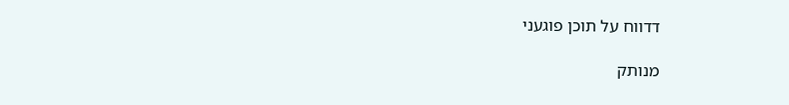דדווח על תוכן פוגעני

מנותק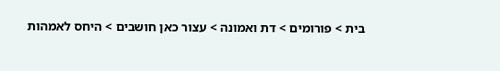בית > פורומים > דת ואמונה > עצור כאן חושבים > היחס לאמהות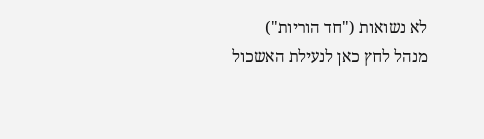לא נשואות ("חד הוריות")
מנהל לחץ כאן לנעילת האשכול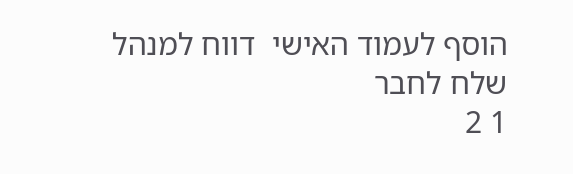הוסף לעמוד האישי  דווח למנהל שלח לחבר
1 2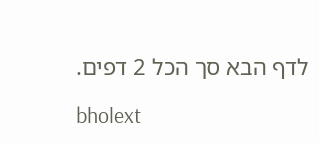לדף הבא סך הכל 2 דפים.

bholext